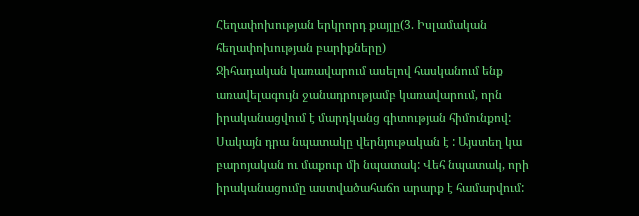Հեղափոխության երկրորդ քայլը(3. Իսլամական հեղափոխության բարիքները)
Ջիհադական կառավարում ասելով հասկանում ենք առավելագույն ջանադրությամբ կառավարում, որն իրականացվում է մարդկանց գիտության հիմունքով: Սակայն դրա նպատակը վերնյութական է : Այստեղ կա բարոյական ու մաքուր մի նպատակ: Վեհ նպատակ, որի իրականացումը աստվածահաճո արարք է համարվում: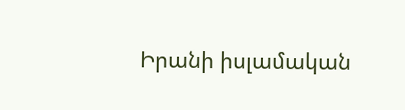Իրանի իսլամական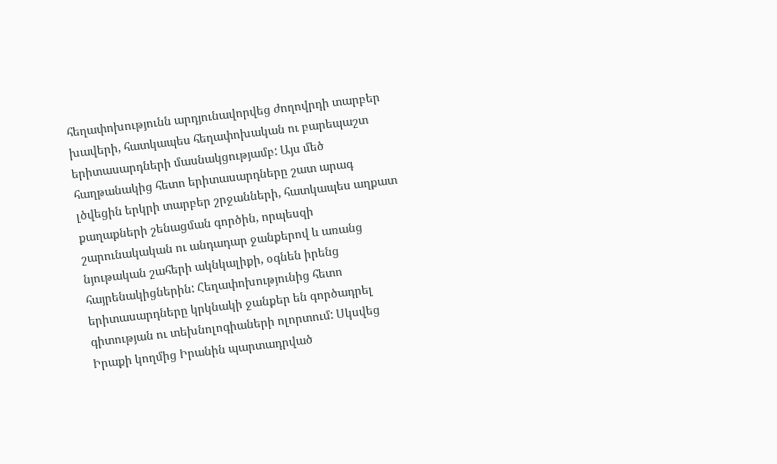հեղափոխությունն արդյունավորվեց ժողովրդի տարբեր խավերի, հատկապես հեղափոխական ու բարեպաշտ երիտասարդների մասնակցությամբ: Այս մեծ հաղթանակից հետո երիտասարդները շատ արագ լծվեցին երկրի տարբեր շրջանների, հատկապես աղքատ քաղաքների շենացման գործին, որպեսզի շարունակական ու անդադար ջանքերով և առանց նյութական շահերի ակնկալիքի, օգնեն իրենց հայրենակիցներին: Հեղափոխությունից հետո երիտասարդները կրկնակի ջանքեր են գործադրել գիտության ու տեխնոլոգիաների ոլորտում: Սկսվեց Իրաքի կողմից Իրանին պարտադրված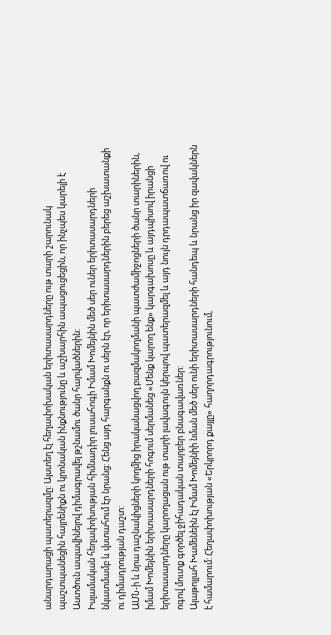անարդարացի պատերազմը: Այստեղ էլ հեղափոխական երիտասարդները ութ տարի շարունակ պաշտպանեցին հայրենիքն ու կրոնական ինքնությունը և աշխարհին ապացուցեցին, որ ինչպես կարելի է Աստծուն ապավինելով դիմագրավել թշնամու ծանր հարվածներին:
Իսլամական հեղափոխության հիմնադիր լուսահոգի Իմամ Խոմեյնին մեծ սեր ուներ երիտասարդների նկատմամբ և վստահում էր նրանց: Հենց այդ հարգանքն ու սերն էր, որ երիտասարդներին բերեց աշխատանքի ու դիմադրության դաշտ:
ԱՄՆ-ի և նրա դաշնակիցների կողմից իրականացվող բազմակողմանի պատժամիջոցների ծանր տարիներին, իմամ Խոմեյնին երիտասարդների հոգում սերմանեց «Մենք կարող ենք» կարգախոսը և այդպիսով իրանցի երիտասարդները կարողացան ութ տարի լավագույն կերպով պատերազմել և այդ նույն դրդապատճառով ու ոգով մուտք գործել ջիհադական տարբեր բնագավառներ:
Այաթոլլահ Խամենեին էլ Իմամ Խոմեյնիի նման մեծ սեր ունի երիտասարդների հանդեպ և նրանց իր զավակներն է համարում: Հեղափոխության «Երկրորդ քայլը» հաղորդագրությունում,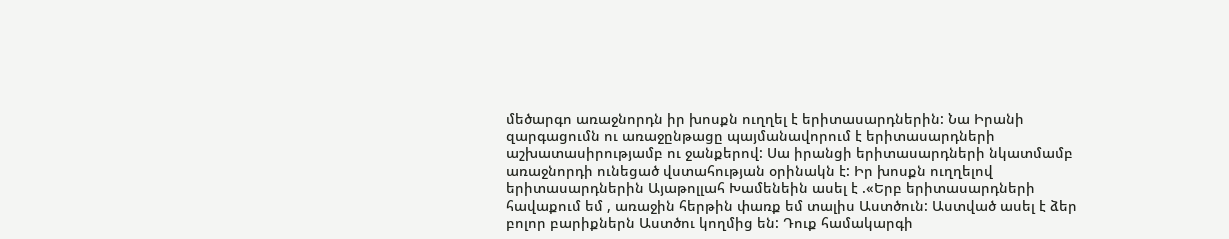մեծարգո առաջնորդն իր խոսքն ուղղել է երիտասարդներին: Նա Իրանի զարգացումն ու առաջընթացը պայմանավորում է երիտասարդների աշխատասիրությամբ ու ջանքերով: Սա իրանցի երիտասարդների նկատմամբ առաջնորդի ունեցած վստահության օրինակն է: Իր խոսքն ուղղելով երիտասարդներին Այաթոլլահ Խամենեին ասել է .«Երբ երիտասարդների հավաքում եմ , առաջին հերթին փառք եմ տալիս Աստծուն: Աստված ասել է ձեր բոլոր բարիքներն Աստծու կողմից են: Դուք համակարգի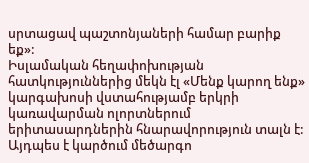սրտացավ պաշտոնյաների համար բարիք եք»:
Իսլամական հեղափոխության հատկություններից մեկն էլ «Մենք կարող ենք» կարգախոսի վստահությամբ երկրի կառավարման ոլորտներում երիտասարդներին հնարավորություն տալն է: Այդպես է կարծում մեծարգո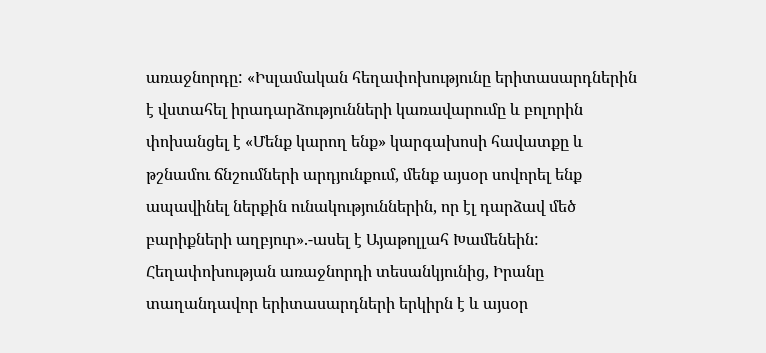առաջնորդը: «Իսլամական հեղափոխությունը երիտասարդներին է վստահել իրադարձությունների կառավարումը և բոլորին փոխանցել է «Մենք կարող ենք» կարգախոսի հավատքը և թշնամու ճնշումների արդյունքում, մենք այսօր սովորել ենք ապավինել ներքին ունակություններին, որ էլ դարձավ մեծ բարիքների աղբյուր».-ասել է Այաթոլլահ Խամենեին:
Հեղափոխության առաջնորդի տեսանկյունից, Իրանը տաղանդավոր երիտասարդների երկիրն է և այսօր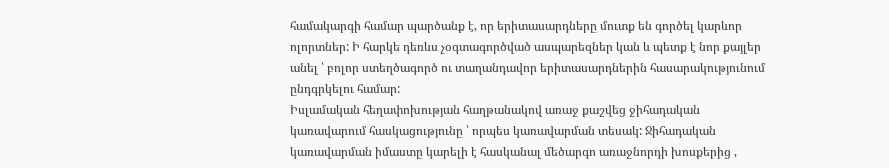համակարգի համար պարծանք է, որ երիտասարդները մուտք են գործել կարևոր ոլորտներ: Ի հարկե դեռևս չօգտագործված ասպարեզներ կան և պետք է նոր քայլեր անել ՝ բոլոր ստեղծագործ ու տաղանդավոր երիտասարդներին հասարակությունում ընդգրկելու համար:
Իսլամական հեղափոխության հաղթանակով առաջ քաշվեց ջիհադական կառավարում հասկացությունը ՝ որպես կառավարման տեսակ: Ջիհադական կառավարման իմաստը կարելի է հասկանալ մեծարգո առաջնորդի խոսքերից ,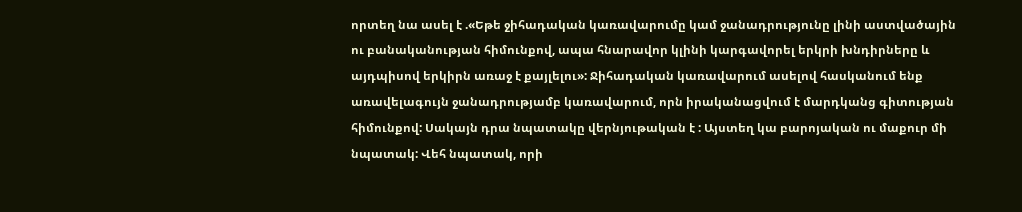որտեղ նա ասել է .«Եթե ջիհադական կառավարումը կամ ջանադրությունը լինի աստվածային ու բանականության հիմունքով, ապա հնարավոր կլինի կարգավորել երկրի խնդիրները և այդպիսով երկիրն առաջ է քայլելու»: Ջիհադական կառավարում ասելով հասկանում ենք առավելագույն ջանադրությամբ կառավարում, որն իրականացվում է մարդկանց գիտության հիմունքով: Սակայն դրա նպատակը վերնյութական է : Այստեղ կա բարոյական ու մաքուր մի նպատակ: Վեհ նպատակ, որի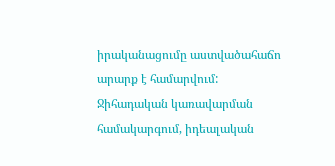իրականացումը աստվածահաճո արարք է համարվում:
Ջիհադական կառավարման համակարգում, իդեալական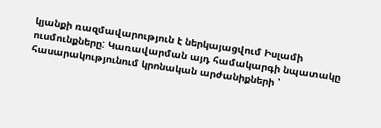կյանքի ռազմավարություն է ներկայացվում Իսլամի ուսմունքները: Կառավարման այդ համակարգի նպատակը հասարակությունում կրոնական արժանիքների ՝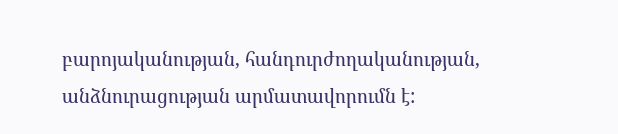բարոյականության, հանդուրժողականության, անձնուրացության արմատավորումն է: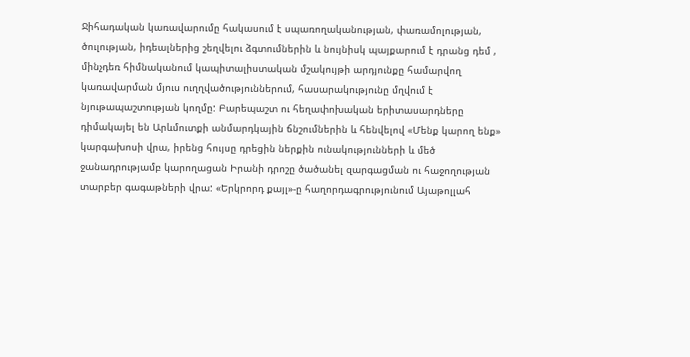Ջիհադական կառավարումը հակասում է սպառողականության, փառամոլության, ծուլության, իդեալներից շեղվելու ձգտումներին և նույնիսկ պայքարում է դրանց դեմ , մինչդեռ հիմնականում կապիտալիստական մշակույթի արդյունքը համարվող կառավարման մյուս ուղղվածություններում, հասարակությունը մղվում է նյութապաշտության կողմը: Բարեպաշտ ու հեղափոխական երիտասարդները դիմակայել են Արևմուտքի անմարդկային ճնշումներին և հենվելով «Մենք կարող ենք» կարգախոսի վրա, իրենց հույսը դրեցին ներքին ունակությունների և մեծ ջանադրությամբ կարողացան Իրանի դրոշը ծածանել զարգացման ու հաջողության տարբեր գագաթների վրա: «Երկրորդ քայլ»-ը հաղորդագրությունում Այաթոլլահ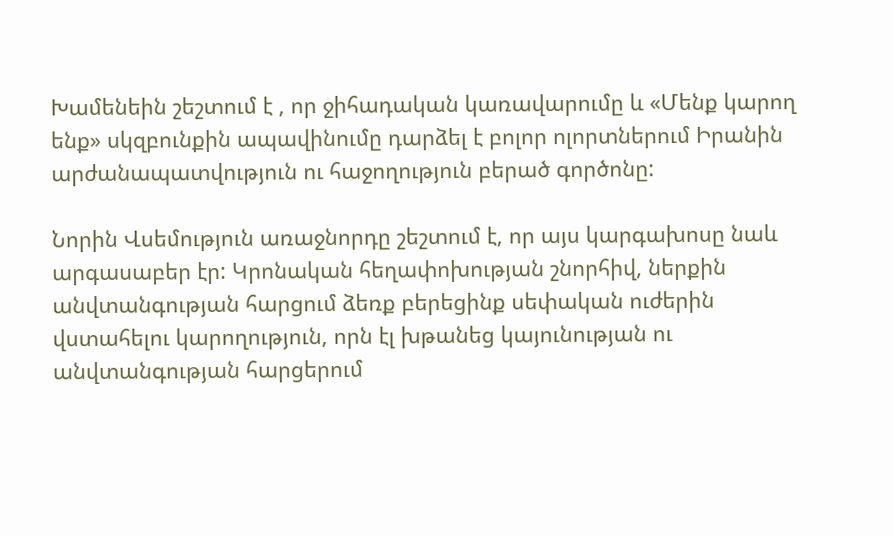Խամենեին շեշտում է , որ ջիհադական կառավարումը և «Մենք կարող ենք» սկզբունքին ապավինումը դարձել է բոլոր ոլորտներում Իրանին արժանապատվություն ու հաջողություն բերած գործոնը:

Նորին Վսեմություն առաջնորդը շեշտում է, որ այս կարգախոսը նաև արգասաբեր էր: Կրոնական հեղափոխության շնորհիվ, ներքին անվտանգության հարցում ձեռք բերեցինք սեփական ուժերին վստահելու կարողություն, որն էլ խթանեց կայունության ու անվտանգության հարցերում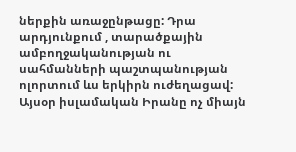ներքին առաջընթացը: Դրա արդյունքում , տարածքային ամբողջականության ու սահմանների պաշտպանության ոլորտում ևս երկիրն ուժեղացավ: Այսօր իսլամական Իրանը ոչ միայն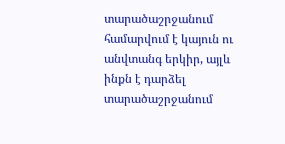տարածաշրջանում համարվում է կայուն ու անվտանգ երկիր, այլև ինքն է դարձել տարածաշրջանում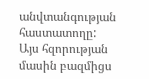անվտանգության հաստատողը: Այս հզորության մասին բազմիցս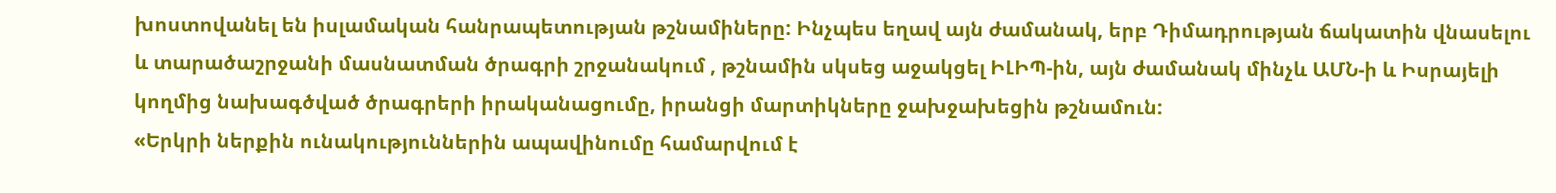խոստովանել են իսլամական հանրապետության թշնամիները: Ինչպես եղավ այն ժամանակ, երբ Դիմադրության ճակատին վնասելու և տարածաշրջանի մասնատման ծրագրի շրջանակում , թշնամին սկսեց աջակցել ԻԼԻՊ-ին, այն ժամանակ մինչև ԱՄՆ-ի և Իսրայելի կողմից նախագծված ծրագրերի իրականացումը, իրանցի մարտիկները ջախջախեցին թշնամուն:
«Երկրի ներքին ունակություններին ապավինումը համարվում է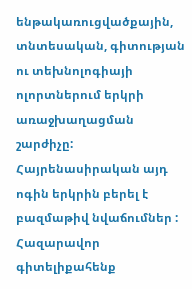ենթակառուցվածքային, տնտեսական, գիտության ու տեխնոլոգիայի ոլորտներում երկրի առաջխաղացման շարժիչը: Հայրենասիրական այդ ոգին երկրին բերել է բազմաթիվ նվաճումներ : Հազարավոր գիտելիքահենք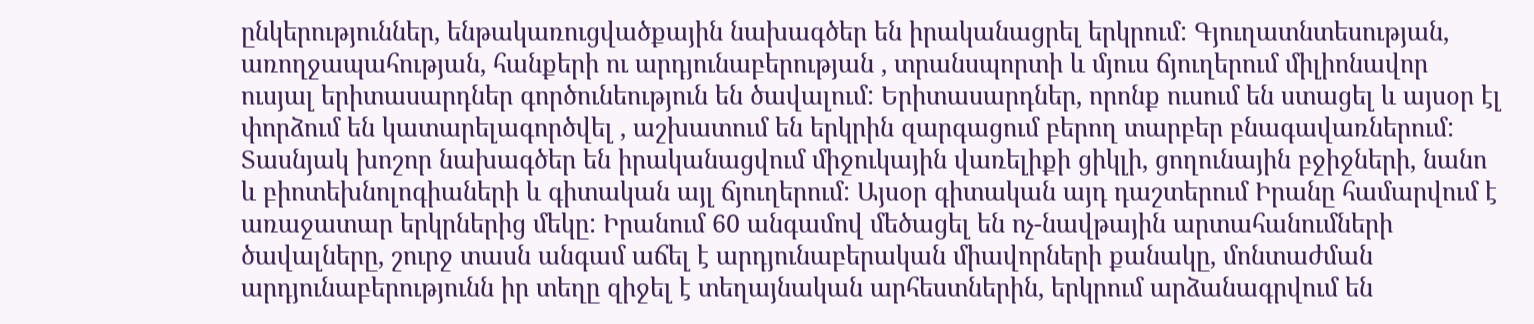ընկերություններ, ենթակառուցվածքային նախագծեր են իրականացրել երկրում: Գյուղատնտեսության, առողջապահության, հանքերի ու արդյունաբերության , տրանսպորտի և մյուս ճյուղերում միլիոնավոր ուսյալ երիտասարդներ գործունեություն են ծավալում: Երիտասարդներ, որոնք ուսում են ստացել և այսօր էլ փորձում են կատարելագործվել , աշխատում են երկրին զարգացում բերող տարբեր բնագավառներում: Տասնյակ խոշոր նախագծեր են իրականացվում միջուկային վառելիքի ցիկլի, ցողունային բջիջների, նանո և բիոտեխնոլոգիաների և գիտական այլ ճյուղերում: Այսօր գիտական այդ դաշտերում Իրանը համարվում է առաջատար երկրներից մեկը: Իրանում 60 անգամով մեծացել են ոչ-նավթային արտահանումների ծավալները, շուրջ տասն անգամ աճել է արդյունաբերական միավորների քանակը, մոնտաժման արդյունաբերությունն իր տեղը զիջել է տեղայնական արհեստներին, երկրում արձանագրվում են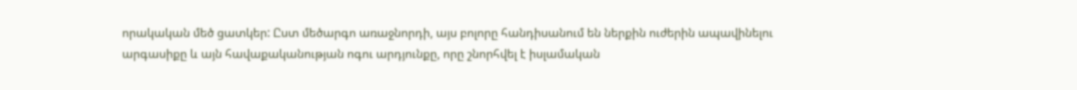որակական մեծ ցատկեր: Ըստ մեծարգո առաջնորդի, այս բոլորը հանդիսանում են ներքին ուժերին ապավինելու արգասիքը և այն հավաքականության ոգու արդյունքը, որը շնորհվել է իսլամական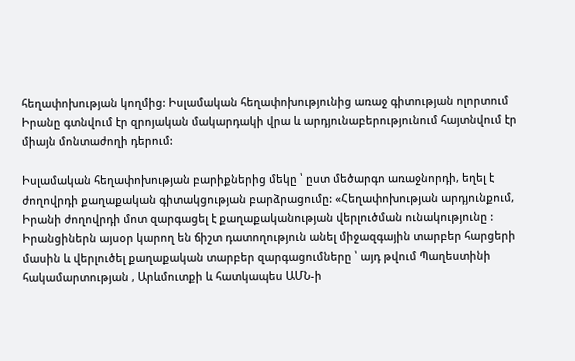հեղափոխության կողմից: Իսլամական հեղափոխությունից առաջ գիտության ոլորտում Իրանը գտնվում էր զրոյական մակարդակի վրա և արդյունաբերությունում հայտնվում էր միայն մոնտաժողի դերում:

Իսլամական հեղափոխության բարիքներից մեկը ՝ ըստ մեծարգո առաջնորդի, եղել է ժողովրդի քաղաքական գիտակցության բարձրացումը: «Հեղափոխության արդյունքում, Իրանի ժողովրդի մոտ զարգացել է քաղաքականության վերլուծման ունակությունը : Իրանցիներն այսօր կարող են ճիշտ դատողություն անել միջազգային տարբեր հարցերի մասին և վերլուծել քաղաքական տարբեր զարգացումները ՝ այդ թվում Պաղեստինի հակամարտության , Արևմուտքի և հատկապես ԱՄՆ-ի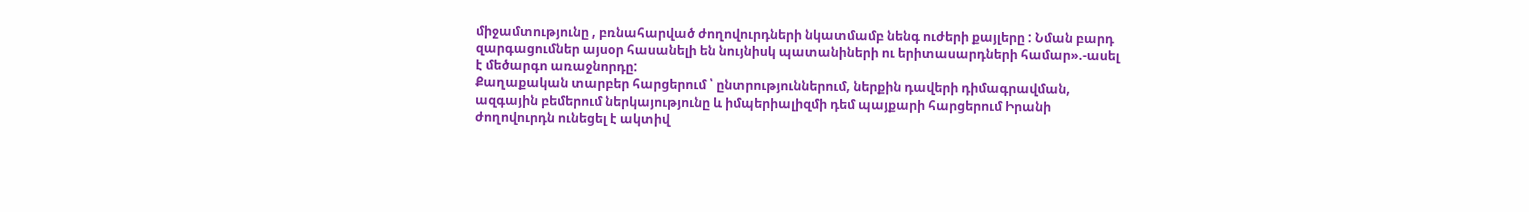միջամտությունը , բռնահարված ժողովուրդների նկատմամբ նենգ ուժերի քայլերը : Նման բարդ զարգացումներ այսօր հասանելի են նույնիսկ պատանիների ու երիտասարդների համար».-ասել է մեծարգո առաջնորդը:
Քաղաքական տարբեր հարցերում ՝ ընտրություններում, ներքին դավերի դիմագրավման, ազգային բեմերում ներկայությունը և իմպերիալիզմի դեմ պայքարի հարցերում Իրանի ժողովուրդն ունեցել է ակտիվ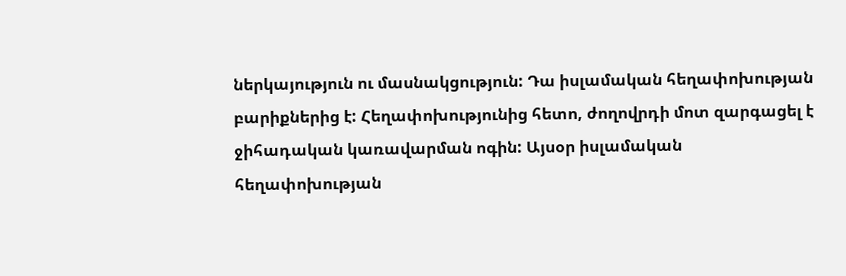ներկայություն ու մասնակցություն: Դա իսլամական հեղափոխության բարիքներից է: Հեղափոխությունից հետո, ժողովրդի մոտ զարգացել է ջիհադական կառավարման ոգին: Այսօր իսլամական հեղափոխության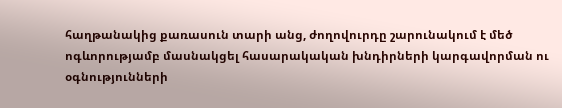հաղթանակից քառասուն տարի անց, ժողովուրդը շարունակում է մեծ ոգևորությամբ մասնակցել հասարակական խնդիրների կարգավորման ու օգնությունների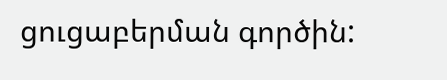ցուցաբերման գործին: